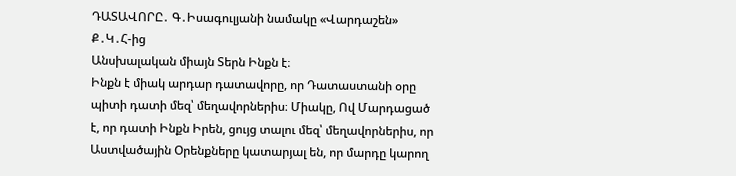ԴԱՏԱՎՈՐԸ․ Գ․Իսագուլյանի նամակը «Վարդաշեն» Ք․Կ․Հ-ից
Անսխալական միայն Տերն Ինքն է։
Ինքն է միակ արդար դատավորը, որ Դատաստանի օրը պիտի դատի մեզ՝ մեղավորներիս։ Միակը, Ով Մարդացած է, որ դատի Ինքն Իրեն, ցույց տալու մեզ՝ մեղավորներիս, որ Աստվածային Օրենքները կատարյալ են, որ մարդը կարող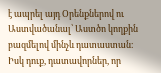է ապրել այդ Օրենքներով ու Աստվածանալ՝ Աստծո կողքին բազմելով մինչև դատաստան։
Իսկ դուք, դատավորներ, որ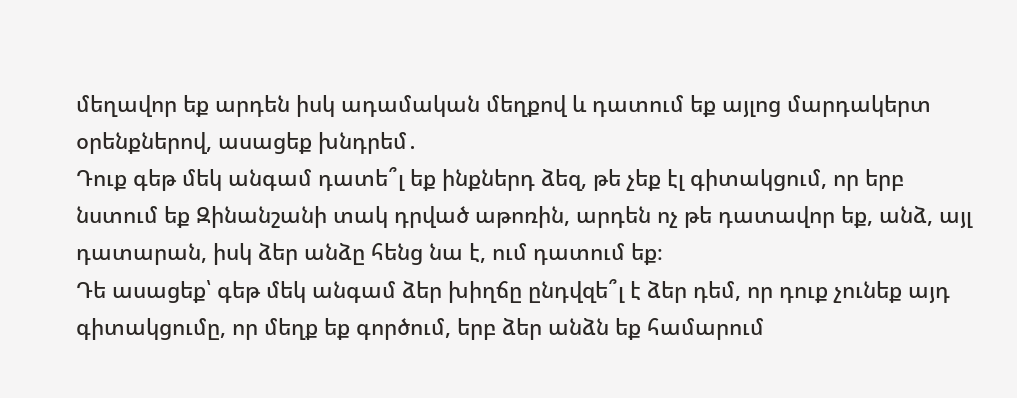մեղավոր եք արդեն իսկ ադամական մեղքով և դատում եք այլոց մարդակերտ օրենքներով, ասացեք խնդրեմ․
Դուք գեթ մեկ անգամ դատե՞լ եք ինքներդ ձեզ, թե չեք էլ գիտակցում, որ երբ նստում եք Զինանշանի տակ դրված աթոռին, արդեն ոչ թե դատավոր եք, անձ, այլ դատարան, իսկ ձեր անձը հենց նա է, ում դատում եք։
Դե ասացեք՝ գեթ մեկ անգամ ձեր խիղճը ընդվզե՞լ է ձեր դեմ, որ դուք չունեք այդ գիտակցումը, որ մեղք եք գործում, երբ ձեր անձն եք համարում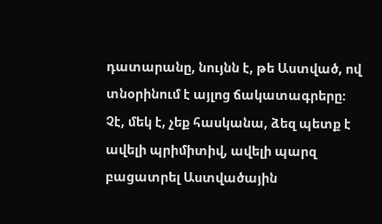դատարանը, նույնն է, թե Աստված, ով տնօրինում է այլոց ճակատագրերը։
Չէ, մեկ է, չեք հասկանա, ձեզ պետք է ավելի պրիմիտիվ, ավելի պարզ բացատրել Աստվածային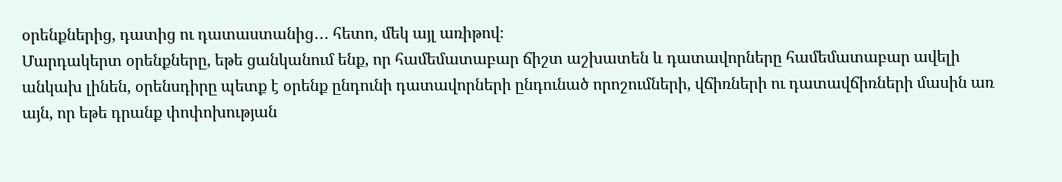օրենքներից, դատից ու դատաստանից․․․ հետո, մեկ այլ առիթով։
Մարդակերտ օրենքները, եթե ցանկանում ենք, որ համեմատաբար ճիշտ աշխատեն և դատավորները համեմատաբար ավելի անկախ լինեն, օրենսդիրը պետք է օրենք ընդունի դատավորների ընդունած որոշումների, վճիռների ու դատավճիռների մասին առ այն, որ եթե դրանք փոփոխության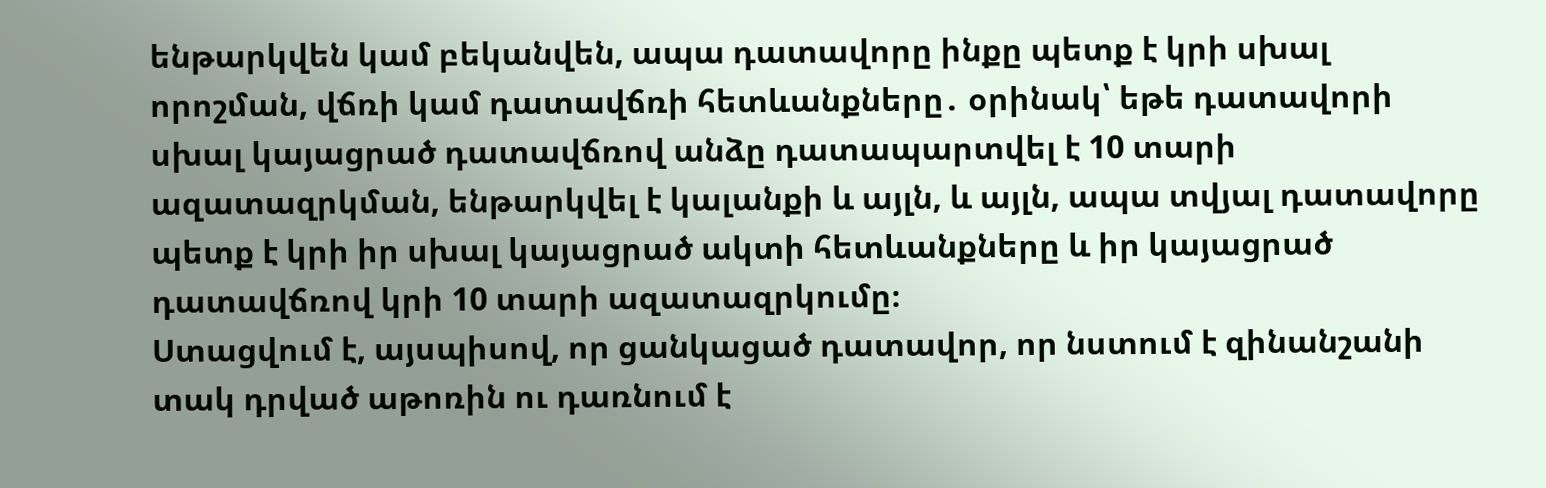ենթարկվեն կամ բեկանվեն, ապա դատավորը ինքը պետք է կրի սխալ որոշման, վճռի կամ դատավճռի հետևանքները․ օրինակ՝ եթե դատավորի սխալ կայացրած դատավճռով անձը դատապարտվել է 10 տարի ազատազրկման, ենթարկվել է կալանքի և այլն, և այլն, ապա տվյալ դատավորը պետք է կրի իր սխալ կայացրած ակտի հետևանքները և իր կայացրած դատավճռով կրի 10 տարի ազատազրկումը։
Ստացվում է, այսպիսով, որ ցանկացած դատավոր, որ նստում է զինանշանի տակ դրված աթոռին ու դառնում է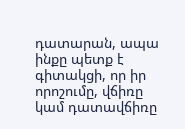դատարան, ապա ինքը պետք է գիտակցի, որ իր որոշումը, վճիռը կամ դատավճիռը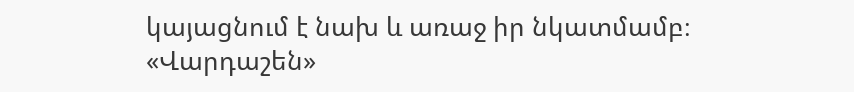կայացնում է նախ և առաջ իր նկատմամբ։
«Վարդաշեն»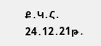Ք․Կ․Հ․
24․12․21թ․